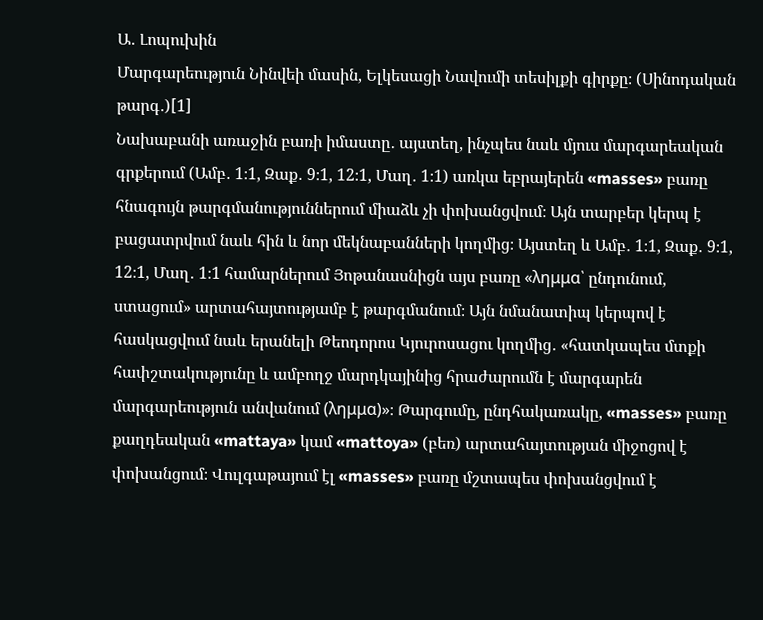Ա․ Լոպուխին
Մարգարեություն Նինվեի մասին, Ելկեսացի Նավումի տեսիլքի գիրքը։ (Սինոդական թարգ․)[1]
Նախաբանի առաջին բառի իմաստը․ այստեղ, ինչպես նաև մյուս մարգարեական գրքերում (Ամբ․ 1։1, Զաք․ 9։1, 12։1, Մաղ․ 1։1) առկա եբրայերեն «masses» բառը հնագույն թարգմանություններում միաձև չի փոխանցվում։ Այն տարբեր կերպ է բացատրվում նաև հին և նոր մեկնաբանների կողմից։ Այստեղ և Ամբ․ 1։1, Զաք․ 9։1, 12։1, Մաղ․ 1։1 համարներում Յոթանասնիցն այս բառը «λημμα՝ ընդունում, ստացում» արտահայտությամբ է թարգմանում։ Այն նմանատիպ կերպով է հասկացվում նաև երանելի Թեոդորոս Կյուրոսացու կողմից․ «հատկապես մտքի հափշտակությունը և ամբողջ մարդկայինից հրաժարումն է մարգարեն մարգարեություն անվանում (λημμα)»։ Թարգումը, ընդհակառակը, «masses» բառը քաղդեական «mattaya» կամ «mattoya» (բեռ) արտահայտության միջոցով է փոխանցում։ Վուլգաթայում էլ «masses» բառը մշտապես փոխանցվում է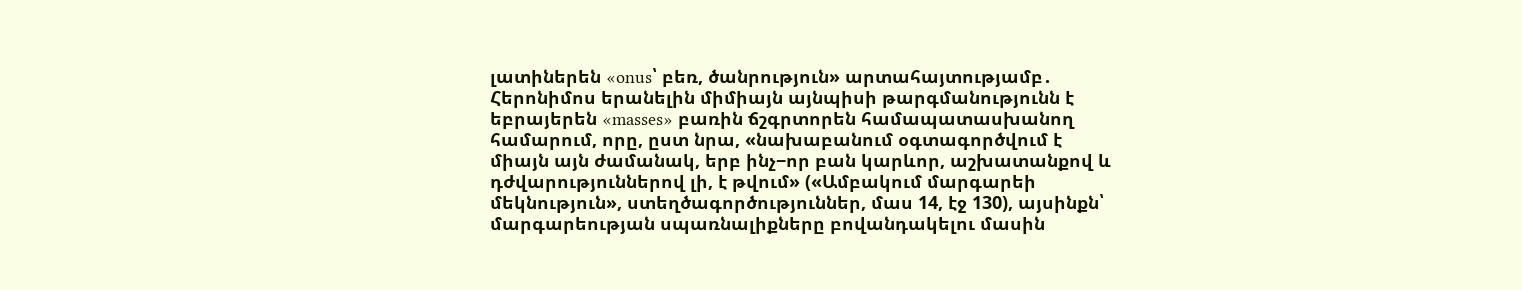լատիներեն «onus՝ բեռ, ծանրություն» արտահայտությամբ․ Հերոնիմոս երանելին միմիայն այնպիսի թարգմանությունն է եբրայերեն «masses» բառին ճշգրտորեն համապատասխանող համարում, որը, ըստ նրա, «նախաբանում օգտագործվում է միայն այն ժամանակ, երբ ինչ−որ բան կարևոր, աշխատանքով և դժվարություններով լի, է թվում» («Ամբակում մարգարեի մեկնություն», ստեղծագործություններ, մաս 14, էջ 130), այսինքն՝ մարգարեության սպառնալիքները բովանդակելու մասին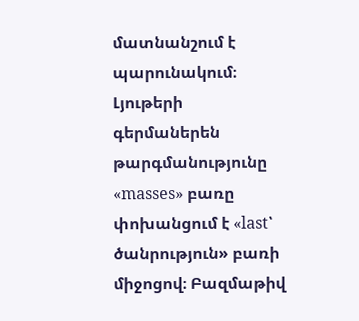մատնանշում է պարունակում։ Լյութերի գերմաներեն թարգմանությունը «masses» բառը փոխանցում է «last՝ ծանրություն» բառի միջոցով։ Բազմաթիվ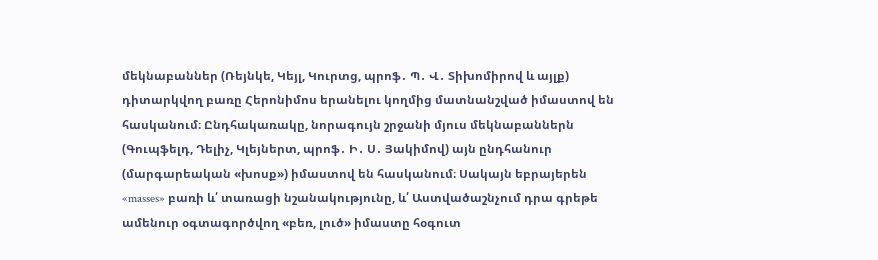մեկնաբաններ (Ռեյնկե, Կեյլ, Կուրտց, պրոֆ․ Պ․ Վ․ Տիխոմիրով և այլք) դիտարկվող բառը Հերոնիմոս երանելու կողմից մատնանշված իմաստով են հասկանում։ Ընդհակառակը, նորագույն շրջանի մյուս մեկնաբաններն (Գուպֆելդ, Դելիչ, Կլեյներտ, պրոֆ․ Ի․ Ս․ Յակիմով) այն ընդհանուր (մարգարեական «խոսք») իմաստով են հասկանում։ Սակայն եբրայերեն «masses» բառի և՛ տառացի նշանակությունը, և՛ Աստվածաշնչում դրա գրեթե ամենուր օգտագործվող «բեռ, լուծ» իմաստը հօգուտ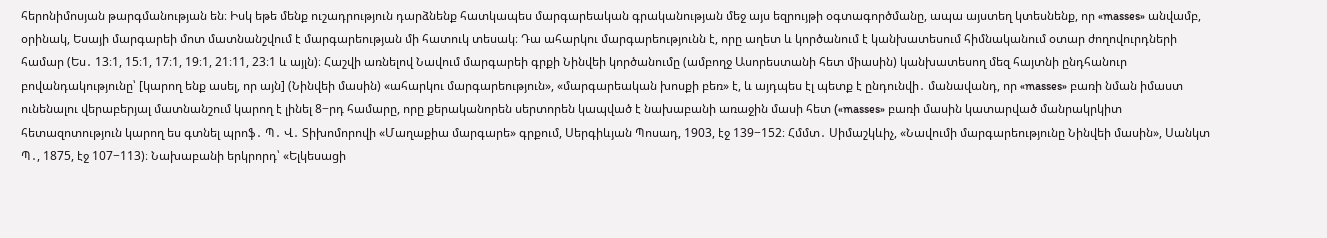հերոնիմոսյան թարգմանության են։ Իսկ եթե մենք ուշադրություն դարձնենք հատկապես մարգարեական գրականության մեջ այս եզրույթի օգտագործմանը, ապա այստեղ կտեսնենք, որ «masses» անվամբ, օրինակ, Եսայի մարգարեի մոտ մատնանշվում է մարգարեության մի հատուկ տեսակ։ Դա ահարկու մարգարեությունն է, որը աղետ և կործանում է կանխատեսում հիմնականում օտար ժողովուրդների համար (Ես․ 13։1, 15։1, 17։1, 19։1, 21։11, 23։1 և այլն)։ Հաշվի առնելով Նավում մարգարեի գրքի Նինվեի կործանումը (ամբողջ Ասորեստանի հետ միասին) կանխատեսող մեզ հայտնի ընդհանուր բովանդակությունը՝ [կարող ենք ասել, որ այն] (Նինվեի մասին) «ահարկու մարգարեություն», «մարգարեական խոսքի բեռ» է, և այդպես էլ պետք է ընդունվի․ մանավանդ, որ «masses» բառի նման իմաստ ունենալու վերաբերյալ մատնանշում կարող է լինել 8−րդ համարը, որը քերականորեն սերտորեն կապված է նախաբանի առաջին մասի հետ («masses» բառի մասին կատարված մանրակրկիտ հետազոտություն կարող ես գտնել պրոֆ․ Պ․ Վ․ Տիխոմորովի «Մաղաքիա մարգարե» գրքում, Սերգիևյան Պոսադ, 1903, էջ 139−152։ Հմմտ․ Սիմաշկևիչ, «Նավումի մարգարեությունը Նինվեի մասին», Սանկտ Պ․, 1875, էջ 107−113)։ Նախաբանի երկրորդ՝ «Ելկեսացի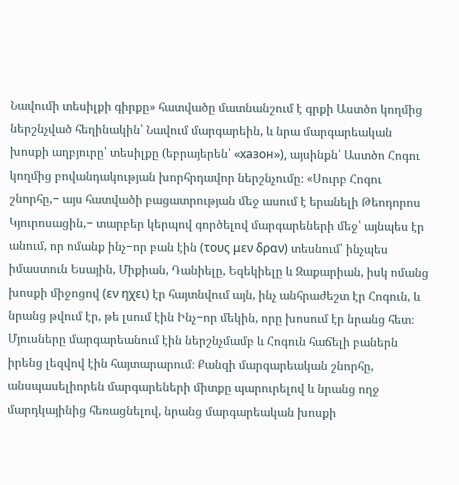Նավումի տեսիլքի գիրքը» հատվածը մատնանշում է գրքի Աստծո կողմից ներշնչված հեղինակին՝ Նավում մարգարեին, և նրա մարգարեական խոսքի աղբյուրը՝ տեսիլքը (եբրայերեն՝ «хазон»), այսինքն՝ Աստծո Հոգու կողմից բովանդակության խորհրդավոր ներշնչումը։ «Սուրբ Հոգու շնորհը,− այս հատվածի բացատրության մեջ ասում է երանելի Թեոդորոս Կյուրոսացին,− տարբեր կերպով գործելով մարգարեների մեջ՝ այնպես էր անում, որ ոմանք ինչ−որ բան էին (τους μεν δραν) տեսնում՝ ինչպես իմաստուն Եսային, Միքիան, Դանիելը, Եզեկիելը և Զաքարիան, իսկ ոմանց խոսքի միջոցով (εν ηχει) էր հայտնվում այն, ինչ անհրաժեշտ էր Հոգուն, և նրանց թվում էր, թե լսում էին Ինչ−որ մեկին, որը խոսում էր նրանց հետ։ Մյուսները մարգարեանում էին ներշնչմամբ և Հոգուն հաճելի բաներն իրենց լեզվով էին հայտարարում։ Քանզի մարգարեական շնորհը, անսպասելիորեն մարգարեների միտքը պարուրելով և նրանց ողջ մարդկայինից հեռացնելով, նրանց մարգարեական խոսքի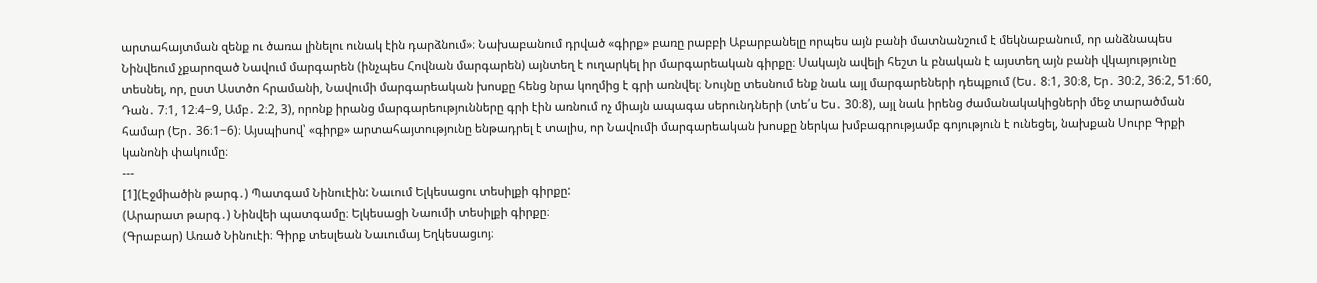արտահայտման զենք ու ծառա լինելու ունակ էին դարձնում»։ Նախաբանում դրված «գիրք» բառը րաբբի Աբարբանելը որպես այն բանի մատնանշում է մեկնաբանում, որ անձնապես Նինվեում չքարոզած Նավում մարգարեն (ինչպես Հովնան մարգարեն) այնտեղ է ուղարկել իր մարգարեական գիրքը։ Սակայն ավելի հեշտ և բնական է այստեղ այն բանի վկայությունը տեսնել, որ, ըստ Աստծո հրամանի, Նավումի մարգարեական խոսքը հենց նրա կողմից է գրի առնվել։ Նույնը տեսնում ենք նաև այլ մարգարեների դեպքում (Ես․ 8։1, 30։8, Եր․ 30։2, 36։2, 51։60, Դան․ 7։1, 12։4−9, Ամբ․ 2։2, 3), որոնք իրանց մարգարեությունները գրի էին առնում ոչ միայն ապագա սերունդների (տե՛ս Ես․ 30։8), այլ նաև իրենց ժամանակակիցների մեջ տարածման համար (Եր․ 36։1−6)։ Այսպիսով՝ «գիրք» արտահայտությունը ենթադրել է տալիս, որ Նավումի մարգարեական խոսքը ներկա խմբագրությամբ գոյություն է ունեցել, նախքան Սուրբ Գրքի կանոնի փակումը։
---
[1](Էջմիածին թարգ․) Պատգամ Նինուէին: Նաւում Ելկեսացու տեսիլքի գիրքը:
(Արարատ թարգ․) Նինվեի պատգամը։ Ելկեսացի Նաումի տեսիլքի գիրքը։
(Գրաբար) Առած Նինուէի։ Գիրք տեսլեան Նաւումայ Եղկեսացւոյ։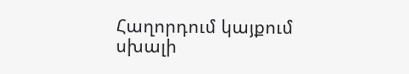Հաղորդում կայքում սխալի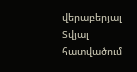վերաբերյալ
Տվյալ հատվածում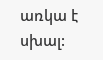առկա է սխալ: